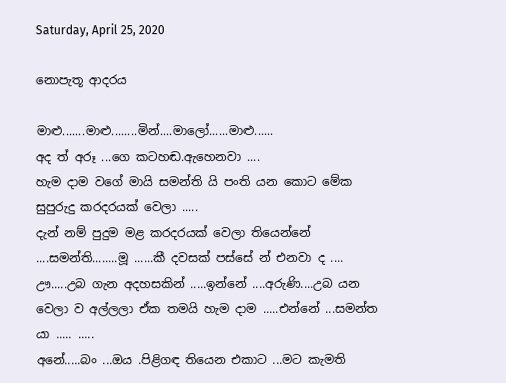Saturday, April 25, 2020

නොපැතූ ආදරය

මාළු.......මාළු........මින්....මාලෝ......මාළු......
අද ත් අරූ ...ගෙ කටහඬ.ඇහෙනවා ....
හැම දාම වගේ මායි සමන්ති යි පංති යන කොට මේක සුපුරුදු කරදරයක් වෙලා .....
දැන් නම් පුදුම මළ කරදරයක් වෙලා තියෙන්නේ ....සමන්ති........මූ ......කී දවසක් පස්සේ න් එනවා ද ....
ඌ.....උබ ගැන අදහසකින් .....ඉන්නේ ....අරුණි....උබ යන වෙලා ව අල්ලලා ඒක තමයි හැම දාම .....එන්නේ ...සමන්ත යා ..... .....
අනේ.....බං ...ඔය .පිළිගඳ තියෙන එකාට ...මට කැමති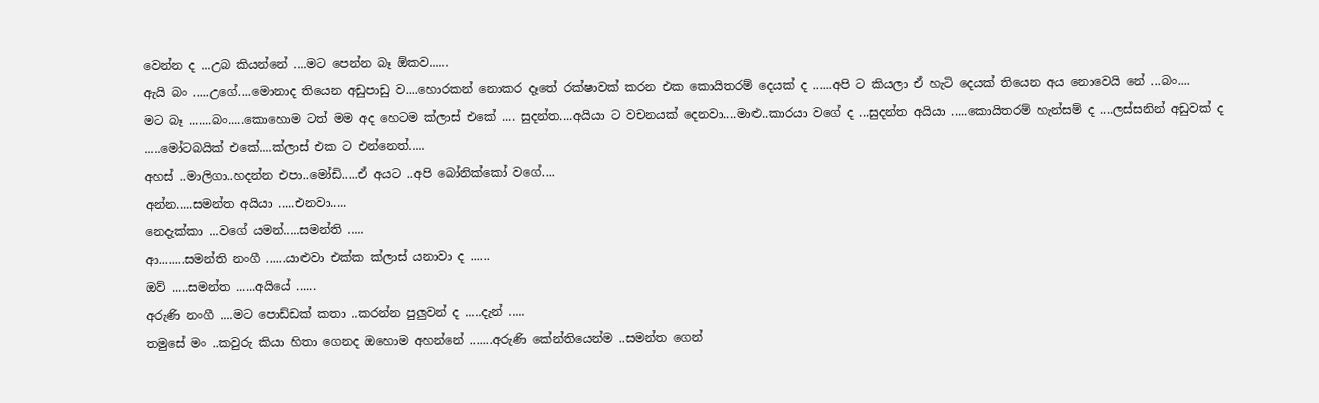වෙන්න ද ...උබ කියන්නේ ....මට පෙන්න බෑ ඕකව......
ඇයි බං .....උගේ....මොනාද තියෙන අඩුපාඩු ව....හොරකන් නොකර දෑතේ රක්ෂාවක් කරන එක කොයිතරම් දෙයක් ද ......අපි ට කියලා ඒ හැටි දෙයක් තියෙන අය නොවෙයි නේ ...බං....
මට බෑ .......බං.....කොහොම ටත් මම අද හෙටම ක්ලාස් එකේ .... සුදන්ත....අයියා ට වචනයක් දෙනවා....මාළු..කාරයා වගේ ද ...සුදන්ත අයියා .....කොයිතරම් හැන්සම් ද ....ලස්සනින් අඩුවක් ද .....මෝටබයික් එකේ....ක්ලාස් එක ට එන්නෙත්.....
අහස් ..මාලිගා..හදන්න එපා..මෝඩි.....ඒ අයට ..අපි බෝනික්කෝ වගේ....
අන්න.....සමන්ත අයියා .....එනවා.....
නෙදැක්කා ...වගේ යමන්.....සමන්ති .....
ආ........සමන්ති නංගී ......යාළුවා එක්ක ක්ලාස් යනාවා ද ......
ඔව් .....සමන්ත ......අයියේ ......
අරුණි නංගී ....මට පොඩ්ඩක් කතා ..කරන්න පුලුවන් ද .....දැන් .....
තමුසේ මං ..කවුරු කියා හිතා ගෙනද ඔහොම අහන්නේ .......අරුණි කේන්තියෙන්ම ..සමන්ත ගෙන්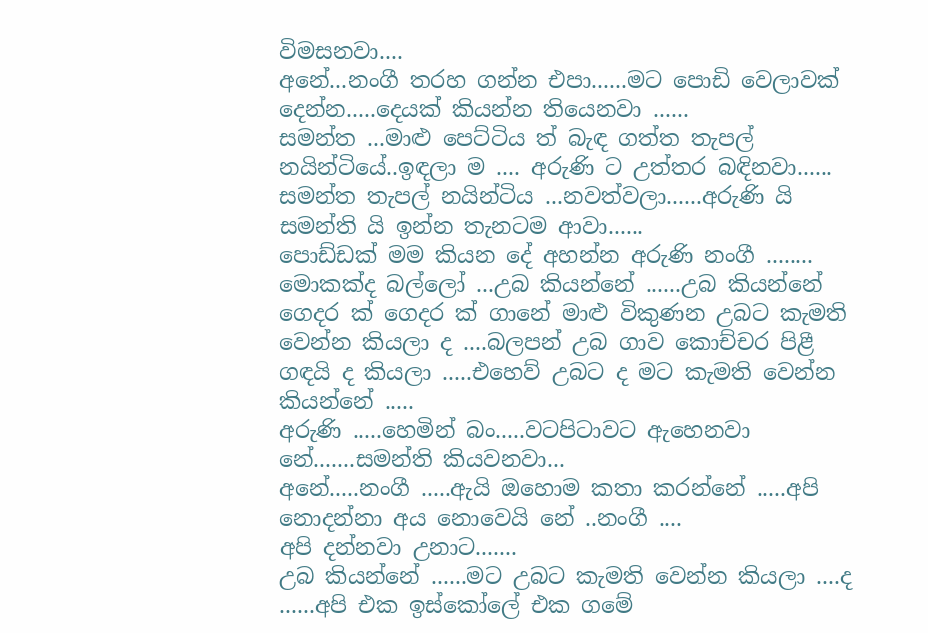විමසනවා....
අනේ...නංගී තරහ ගන්න එපා......මට පොඩි වෙලාවක් දෙන්න.....දෙයක් කියන්න තියෙනවා ......
සමන්ත ...මාළු පෙට්ටිය ත් බැඳ ගත්ත තැපල් නයින්ටියේ..ඉඳලා ම .... අරුණි ට උත්තර බඳිනවා......
සමන්ත තැපල් නයින්ටිය ...නවත්වලා......අරුණි යි සමන්ති යි ඉන්න තැනටම ආවා......
පොඩ්ඩක් මම කියන දේ අහන්න අරුණි නංගී ........
මොකක්ද බල්ලෝ ...උබ කියන්නේ ......උබ කියන්නේ ගෙදර ක් ගෙදර ක් ගානේ මාළු විකුණන උබට කැමති වෙන්න කියලා ද ....බලපන් උබ ගාව කොච්චර පිළී ගඳයි ද කියලා .....එහෙව් උබට ද මට කැමති වෙන්න කියන්නේ .....
අරුණි .....හෙමින් බං.....වටපිටාවට ඇහෙනවා නේ.......සමන්ති කියවනවා...
අනේ.....නංගී .....ඇයි ඔහොම කතා කරන්නේ .....අපි නොදන්නා අය නොවෙයි නේ ..නංගී ....
අපි දන්නවා උනාට.......
උබ කියන්නේ ......මට උබට කැමති වෙන්න කියලා ....ද ......අපි එක ඉස්කෝලේ එක ගමේ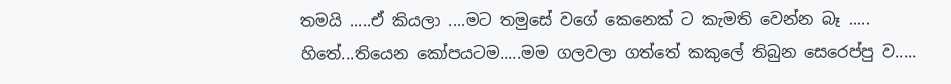තමයි .....ඒ කියලා ....මට තමුසේ වගේ කෙනෙක් ට කැමති වෙන්න බෑ .....
හිතේ...තියෙන කෝපයටම.....මම ගලවලා ගත්තේ කකුලේ තිබුන සෙරෙප්පු ව.....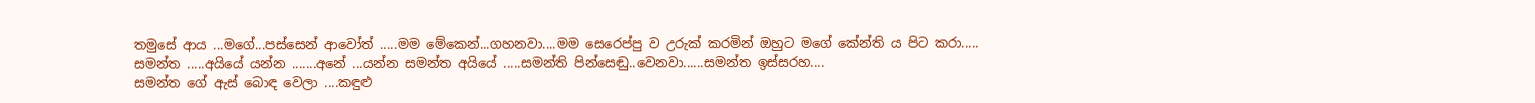තමුසේ ආය ...මගේ...පස්සෙන් ආවෝත් .....මම මේකෙන්...ගහනවා....මම සෙරෙප්පු ව උරුක් කරමින් ඔහුට මගේ කේන්ති ය පිට කරා.....
සමන්ත .....අයියේ යන්න .......අනේ ...යන්න සමන්ත අයියේ .....සමන්ති පින්සෙඬු..වෙනවා......සමන්ත ඉස්සරහ....
සමන්ත ගේ ඇස් බොඳ වෙලා ....කඳුළු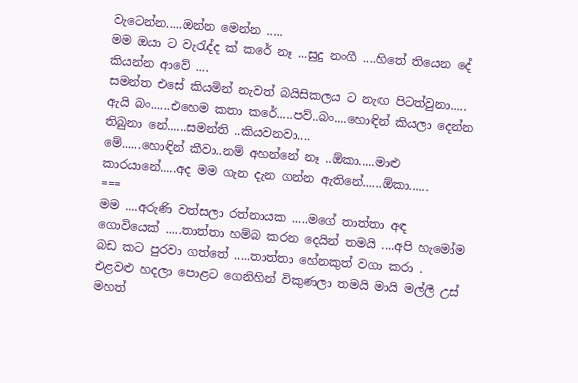වැටෙන්න.....ඔන්න මෙන්න .....
මම ඔයා ට වැරැද්ද ක් කරේ නෑ ...සුදු නංගී ....හිතේ තියෙන දේ කියන්න ආවේ ....
සමන්ත එසේ කියමින් නැවත් බයිසිකලය ට නැඟ පිටත්වුනා.....
ඇයි බං......එහෙම කතා කරේ.....පව්..බං....හොඳින් කියලා දෙන්න තිබුනා නේ......සමන්ති ..කියවනවා....
මේ......හොඳින් කීවා..නම් අහන්නේ නෑ ..ඕකා.....මාළු කාරයානේ.....අද මම ගැන දැන ගන්න ඇතිනේ......ඕකා......
===
මම ....අරුණි වත්සලා රත්නායක .....මගේ තාත්තා අඳ ගොවියෙක් .....තාත්තා හම්බ කරන දෙයින් තමයි ....අපි හැමෝම බඩ කට පුරවා ගත්තේ .....තාත්තා හේනකුත් වගා කරා . එළවළු හදලා පොළට ගෙනිහින් විකුණලා තමයි මායි මල්ලී උස් මහත්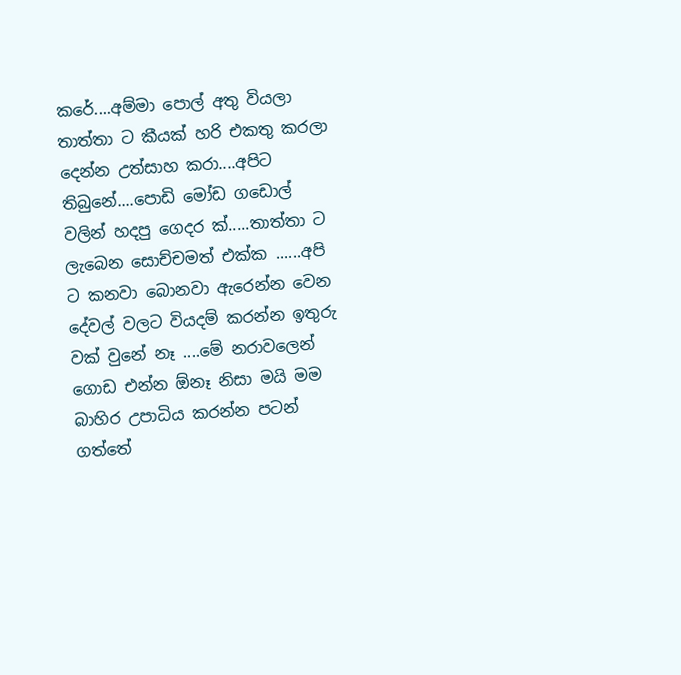කරේ....අම්මා පොල් අතු වියලා තාත්තා ට කීයක් හරි එකතු කරලා දෙන්න උත්සාහ කරා....අපිට තිබුනේ....පොඩි මෝඩ ගඩොල් වලින් හදපු ගෙදර ක්.....තාත්තා ට ලැබෙන සොච්චමත් එක්ක ......අපි ට කනවා බොනවා ඇරෙන්න වෙන දේවල් වලට වියදම් කරන්න ඉතුරු වක් වුනේ නෑ ....මේ නරාවලෙන් ගොඩ එන්න ඕනෑ නිසා මයි මම බාහිර උපාධිය කරන්න පටන් ගත්තේ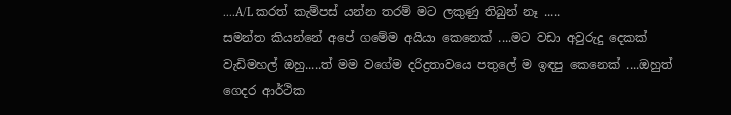....A/L කරත් කැම්පස් යන්න තරම් මට ලකුණු තිබුන් නෑ .....
සමන්ත කියන්නේ අපේ ගමේම අයියා කෙනෙක් ....මට වඩා අවුරුදු දෙකක් වැඩිමහල් ඔහු.....ත් මම වගේම දරිද්‍රතාවයෙ පතුලේ ම ඉඳපු කෙනෙක් ....ඔහුත් ගෙදර ආර්ථික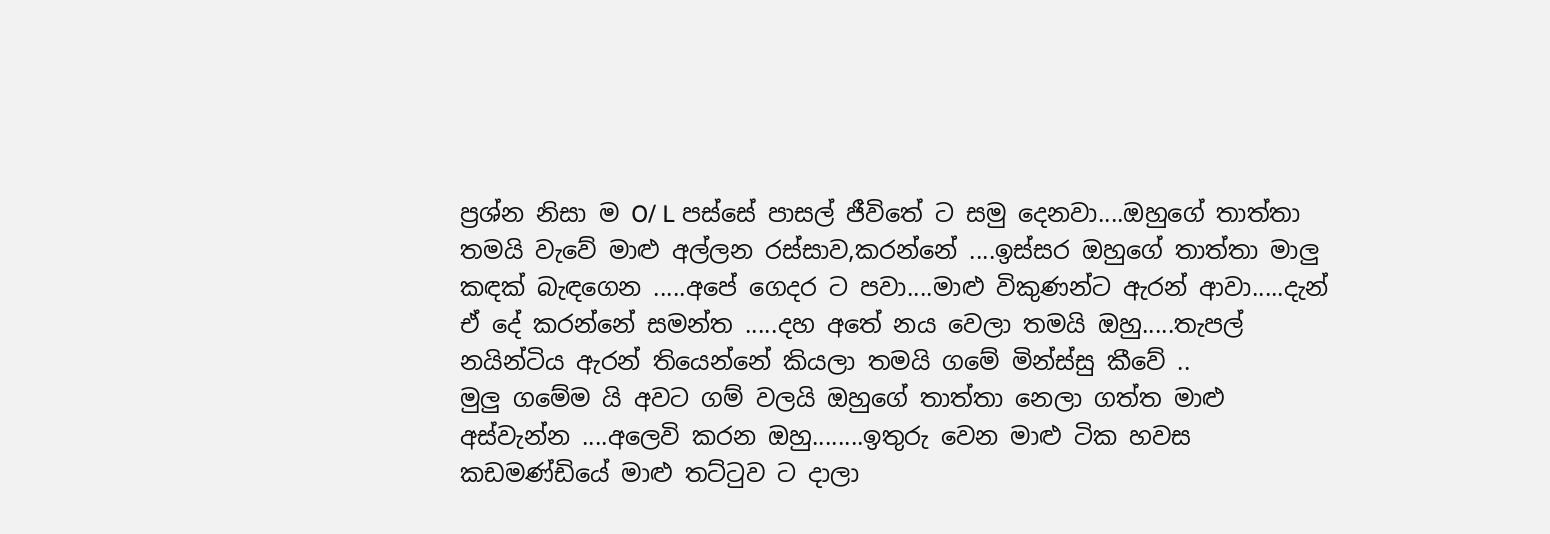ප්‍රශ්න නිසා ම O/ L පස්සේ පාසල් ජීවිතේ ට සමු දෙනවා....ඔහුගේ තාත්තා තමයි වැවේ මාළු අල්ලන රස්සාව,කරන්නේ ....ඉස්සර ඔහුගේ තාත්තා මාලු කඳක් බැඳගෙන .....අපේ ගෙදර ට පවා....මාළු විකුණන්ට ඇරන් ආවා.....දැන් ඒ දේ කරන්නේ සමන්ත .....දහ අතේ නය වෙලා තමයි ඔහු.....තැපල් නයින්ටිය ඇරන් තියෙන්නේ කියලා තමයි ගමේ මින්ස්සු කීවේ ..
මුලු ගමේම යි අවට ගම් වලයි ඔහුගේ තාත්තා නෙලා ගත්ත මාළු අස්වැන්න ....අලෙවි කරන ඔහු........ඉතුරු වෙන මාළු ටික හවස කඩමණ්ඩියේ මාළු තට්ටුව ට දාලා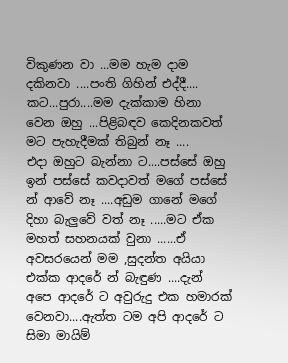විකුණන වා ...මම හැම දාම දකිනවා ....පංති ගිහින් එද්දී....
කට...පුරා....මම දැක්කාම හිනා වෙන ඔහු ...පිළිබඳව කෙදිනකවත් මට පැහැදීමක් තිබුන් නෑ ....
එදා ඔහුට බැන්නා ට....පස්සේ ඔහු ඉන් පස්සේ කවදාවත් මගේ පස්සේ න් ආවේ නෑ ....අඩුම ගානේ මගේ දිහා බැලුවේ වත් නෑ .....මට ඒක මහත් සහනයක් වුනා ......ඒ අවසරයෙන් මම ,සුදන්ත අයියා එක්ක ආදරේ න් බැඳුණ ....දැන් අපෙ ආදරේ ට අවුරුදු එක හමාරක් වෙනවා....ඇත්ත ටම අපි ආදරේ ට සිමා මායිම්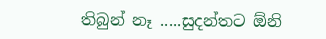තිබුන් නෑ .....සුදන්තට ඕනි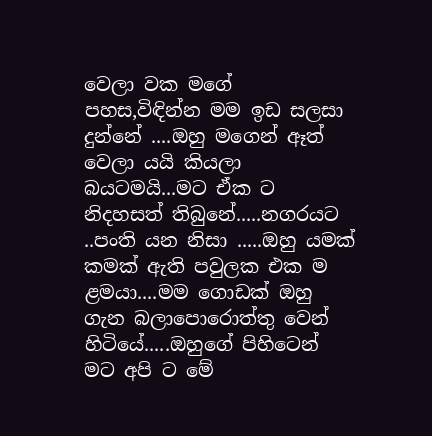වෙලා වක මගේ පහස,විඳින්න මම ඉඩ සලසා දුන්නේ ....ඔහු මගෙන් ඈත් වෙලා යයි කියලා බයටමයි...මට ඒක ට නිදහසත් තිබුනේ.....නගරයට ..පංති යන නිසා .....ඔහු යමක් කමක් ඇති පවුලක එක ම ළමයා....මම ගොඩක් ඔහු ගැන බලාපොරොත්තු වෙන් හිටියේ.....ඔහුගේ පිහිටෙන් මට අපි ට මේ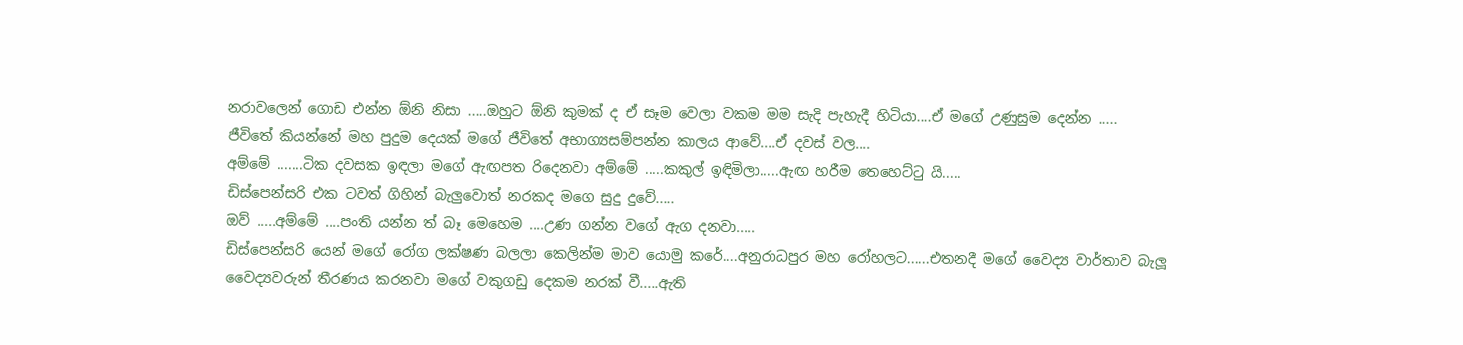නරාවලෙන් ගොඩ එන්න ඕනි නිසා .....ඔහුට ඕනි කුමක් ද ඒ සෑම වෙලා වකම මම සැදි පැහැදී හිටියා....ඒ මගේ උණුසුම දෙන්න .....
ජීවිතේ කියන්නේ මහ පුදුම දෙයක් මගේ ජීවිතේ අභාග්‍යසම්පන්න කාලය ආවේ....ඒ දවස් වල....
අම්මේ .......ටික දවසක ඉඳලා මගේ ඇඟපත රිදෙනවා අම්මේ .....කකුල් ඉඳිමිලා.....ඇඟ හරීම තෙහෙට්ටු යි.....
ඩිස්පෙන්සරි එක ටවත් ගිහින් බැලුවොත් නරකද මගෙ සුදු දුවේ.....
ඔව් .....අම්මේ ....පංති යන්න ත් බෑ මෙහෙම ....උණ ගන්න වගේ ඇග දනවා.....
ඩිස්පෙන්සරි යෙන් මගේ රෝග ලක්ෂණ බලලා කෙලින්ම මාව යොමු කරේ....අනුරාධපුර මහ රෝහලට......එතනදී මගේ වෛද්‍ය වාර්තාව බැලූ වෛද්‍යවරුන් තීරණය කරනවා මගේ වකුගඩු දෙකම නරක් වී.....ඇති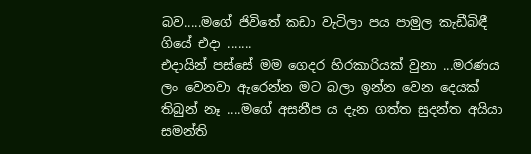බව.....මගේ ජිවිතේ කඩා වැටිලා පය පාමුල කැඩීබිඳී ගියේ එදා .......
එදායින් පස්සේ මම ගෙදර හිරකාරියක් වුනා ...මරණය ලං වෙනවා ඇරෙන්න මට බලා ඉන්න වෙන දෙයක් තිබුන් නෑ ....මගේ අසනීප ය දැන ගත්ත සුදන්ත අයියා සමන්ති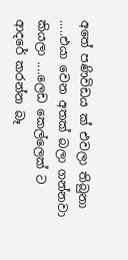අතේ පණිවිඩය ක් එවලා තිබුනා .....එයා වෙන අතක් බලා ගන්නවා කියලා ....ලෙඩ කෙල්ලෙක් ට ආදරේ කරන්න බෑ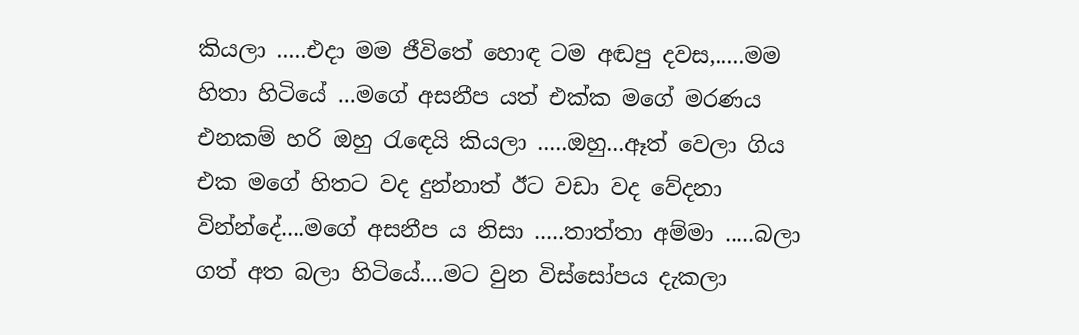කියලා .....එදා මම ජීවිතේ හොඳ ටම අඬපු දවස,.....මම හිතා හිටියේ ...මගේ අසනීප යත් එක්ක මගේ මරණය එනකම් හරි ඔහු රැඳෙයි කියලා .....ඔහු...ඈත් වෙලා ගිය එක මගේ හිතට වද දුන්නාත් ඊට වඩා වද වේදනා වින්න්දේ....මගේ අසනීප ය නිසා .....තාත්තා අම්මා .....බලා ගත් අත බලා හිටියේ....මට වුන විස්සෝපය දැකලා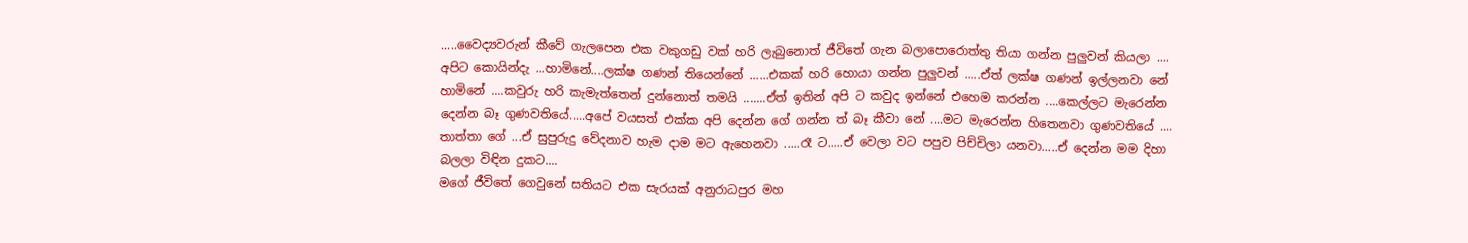.....වෛද්‍යවරුන් කීවේ ගැලපෙන එක වකුගඩු වක් හරි ලැබුනොත් ජීවිතේ ගැන බලාපොරොත්තු තියා ගන්න පුලුවන් කියලා ....
අපිට කොයින්දැ ...හාමිනේ....ලක්ෂ ගණන් තියෙන්නේ ......එකක් හරි හොයා ගන්න පුලුවන් .....ඒත් ලක්ෂ ගණන් ඉල්ලනවා නේ හාමිනේ ....කවුරු හරි කැමැත්තෙන් දුන්නොත් තමයි .......ඒත් ඉතින් අපි ට කවුද ඉන්නේ එහෙම කරන්න ....කෙල්ලට මැරෙන්න දෙන්න බෑ ගුණවතියේ.....අපේ වයසත් එක්ක අපි දෙන්න ගේ ගන්න ත් බෑ කීවා නේ ....මට මැරෙන්න හිතෙනවා ගුණවතියේ ....
තාත්තා ගේ ...ඒ සුපුරුදු වේදනාව හැම දාම මට ඇහෙනවා .....රෑ ට.....ඒ වෙලා වට පපුව පිච්චිලා යනවා.....ඒ දෙන්න මම දිහා බලලා විඳින දුකට....
මගේ ජීවිතේ ගෙවුනේ සතියට එක සැරයක් අනුරාධපුර මහ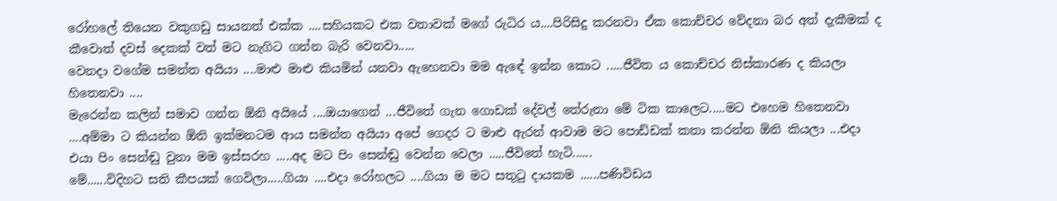රෝහලේ තියෙන වකුගඩු සායනත් එක්ක ....සහියකට එක වතාවක් මගේ රුධිර ය....පිරිසිදු කරනවා ඒක කොච්චර වේදනා බර අත් දැකීමක් ද කීවොත් දවස් දෙකක් වත් මට නැගිට ගන්න බැරි වෙනවා.....
වෙනදා වගේම සමන්ත අයියා ....මාළු මාළු කියමින් යනවා ඇහෙනවා මම ඇඳේ ඉන්න කොට .....ජීවිත ය කොච්චර නිස්කාරණ ද කියලා හිතෙනවා ....
මැරෙන්න කලින් සමාව ගන්න ඕනි අයියේ ....ඔයාගෙන් ...ජීවිතේ ගැන ගොඩක් දේවල් තේරුනා මේ ටික කාලෙට.....මට එහෙම හිතෙනවා ....අම්මා ට කියන්න ඕනි ඉක්මනටම ආය සමන්ත අයියා අපේ ගෙදර ට මාළු ඇරන් ආවාම මට පොඩ්ඩක් කතා කරන්න ඕනි කියලා ...එදා එයා පිං සෙන්ඬු වුනා මම ඉස්සරහ .....අද මට පිං සෙන්ඬු වෙන්න වෙලා .....ජීවිතේ හැටි......
මේ......විදිහට සති කීපයක් ගෙවිලා.....ගියා ....එදා රෝහලට ....ගියා ම මට සතුටු දායකම ......පණිවිඩය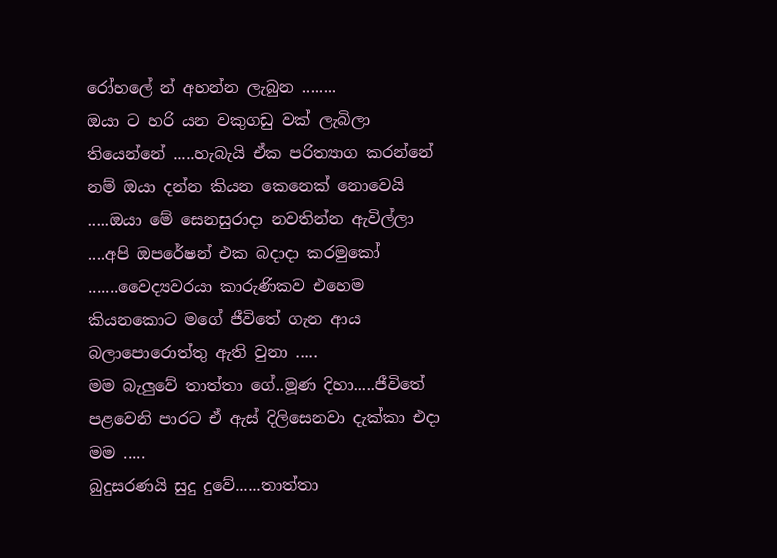රෝහලේ න් අහන්න ලැබුන ........
ඔයා ට හරි යන වකුගඩු වක් ලැබිලා තියෙන්නේ .....හැබැයි ඒක පරිත්‍යාග කරන්නේ නම් ඔයා දන්න කියන කෙනෙක් නොවෙයි .....ඔයා මේ සෙනසුරාදා නවතින්න ඇවිල්ලා ....අපි ඔපරේෂන් එක බදාදා කරමුකෝ .......වෛද්‍යවරයා කාරුණිකව එහෙම කියනකොට මගේ ජීවිතේ ගැන ආය බලාපොරොත්තු ඇති වුනා .....
මම බැලුවේ තාත්තා ගේ..මූණ දිහා.....ජීවිතේ පළවෙනි පාරට ඒ ඇස් දිලිසෙනවා දැක්කා එදා මම .....
බුදුසරණයි සුදු දුවේ......තාත්තා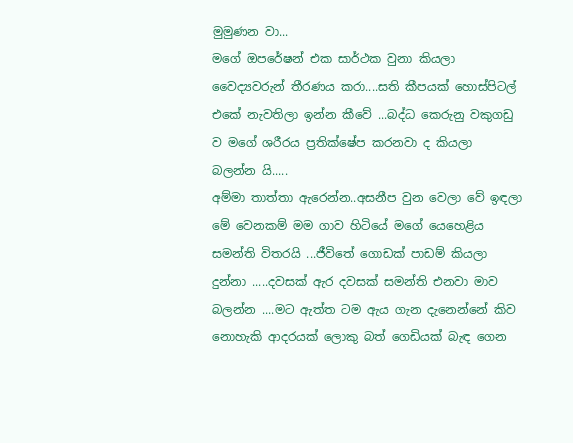මුමුණන වා...
මගේ ඔපරේෂන් එක සාර්ථක වුනා කියලා වෛද්‍යවරුන් තීරණය කරා....සති කීපයක් හොස්පිටල් එකේ නැවතිලා ඉන්න කීවේ ...බද්ධ කෙරුනු වකුගඩු ව මගේ ශරීරය ප්‍රතික්ෂේප කරනවා ද කියලා බලන්න යි.....
අම්මා තාත්තා ඇරෙන්න..අසනීප වුන වෙලා වේ ඉඳලා මේ වෙනකම් මම ගාව හිටියේ මගේ යෙහෙළිය සමන්ති විතරයි ...ජීවිතේ ගොඩක් පාඩම් කියලා දුන්නා .....දවසක් ඇර දවසක් සමන්ති එනවා මාව බලන්න ....මට ඇත්ත ටම ඇය ගැන දැනෙන්නේ කිව නොහැකි ආදරයක් ලොකු බත් ගෙඩියක් බැඳ ගෙන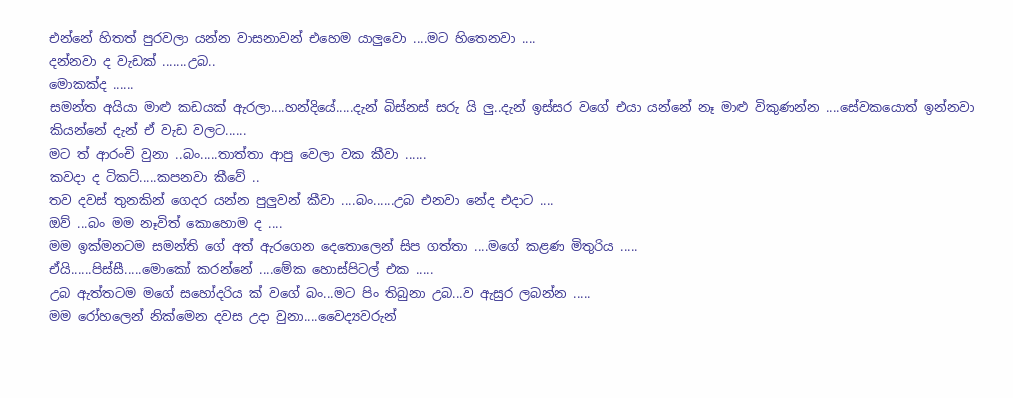එන්නේ හිතත් පුරවලා යන්න වාසනාවන් එහෙම යාලුවො ....මට හිතෙනවා ....
දන්නවා ද වැඩක් .......උබ..
මොකක්ද ......
සමන්ත අයියා මාළු කඩයක් ඇරලා....හන්දියේ.....දැන් බිස්නස් සරු යි ලු..දැන් ඉස්සර වගේ එයා යන්නේ නෑ මාළු විකුණන්න ....සේවකයොත් ඉන්නවා කියන්නේ දැන් ඒ වැඩ වලට......
මට ත් ආරංචි වුනා ..බං.....තාත්තා ආපු වෙලා වක කීවා ......
කවදා ද ටිකට්.....කපනවා කීවේ ..
තව දවස් තුනකින් ගෙදර යන්න පුලුවන් කීවා ....බං......උබ එනවා නේද එදාට ....
ඔව් ...බං මම නෑවිත් කොහොම ද ....
මම ඉක්මනටම සමන්ති ගේ අත් ඇරගෙන දෙතොලෙන් සිප ගත්තා ....මගේ කළණ මිතුරිය .....
ඒයි......පිස්සී.....මොකෝ කරන්නේ ....මේක හොස්පිටල් එක .....
උබ ඇත්තටම මගේ සහෝදරිය ක් වගේ බං...මට පිං තිබුනා උබ...ව ඇසුර ලබන්න .....
මම රෝහලෙන් නික්මෙන දවස උදා වුනා....වෛද්‍යවරුන්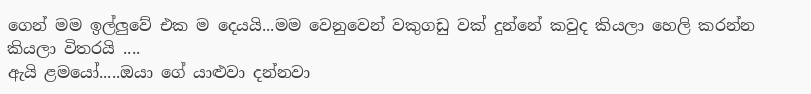ගෙන් මම ඉල්ලුවේ එක ම දෙයයි...මම වෙනුවෙන් වකුගඩු වක් දුන්නේ කවුද කියලා හෙලි කරන්න කියලා විතරයි ....
ඇයි ළමයෝ.....ඔයා ගේ යාළුවා දන්නවා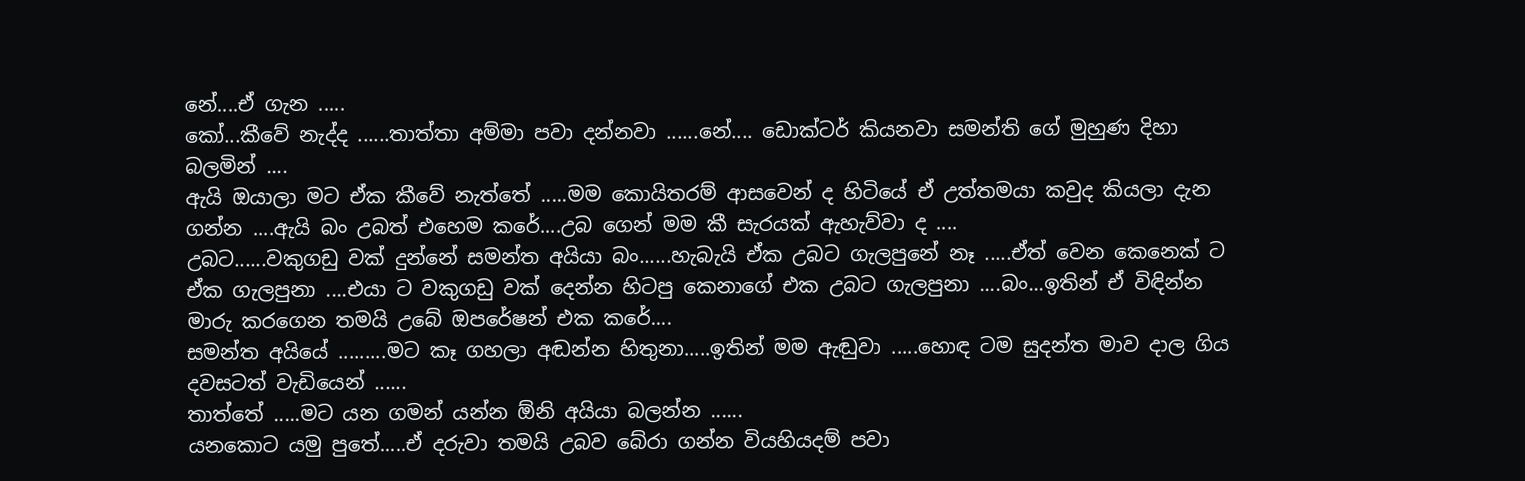නේ....ඒ ගැන .....
කෝ...කීවේ නැද්ද ......තාත්තා අම්මා පවා දන්නවා ......නේ.... ඩොක්ටර් කියනවා සමන්ති ගේ මුහුණ දිහා බලමින් ....
ඇයි ඔයාලා මට ඒක කීවේ නැත්තේ .....මම කොයිතරම් ආසවෙන් ද හිටියේ ඒ උත්තමයා කවුද කියලා දැන ගන්න ....ඇයි බං උබත් එහෙම කරේ....උබ ගෙන් මම කී සැරයක් ඇහැව්වා ද ....
උබට......වකුගඩු වක් දුන්නේ සමන්ත අයියා බං......හැබැයි ඒක උබට ගැලපුනේ නෑ .....ඒත් වෙන කෙනෙක් ට ඒක ගැලපුනා ....එයා ට වකුගඩු වක් දෙන්න හිටපු කෙනාගේ එක උබට ගැලපුනා ....බං...ඉතින් ඒ විඳින්න මාරු කරගෙන තමයි උබේ ඔපරේෂන් එක කරේ....
සමන්ත අයියේ .........මට කෑ ගහලා අඬන්න හිතුනා.....ඉතින් මම ඇඬුවා .....හොඳ ටම සුදන්ත මාව දාල ගිය දවසටත් වැඩියෙන් ......
තාත්තේ .....මට යන ගමන් යන්න ඕනි අයියා බලන්න ......
යනකොට යමු පුතේ.....ඒ දරුවා තමයි උබව බේරා ගන්න වියහියදම් පවා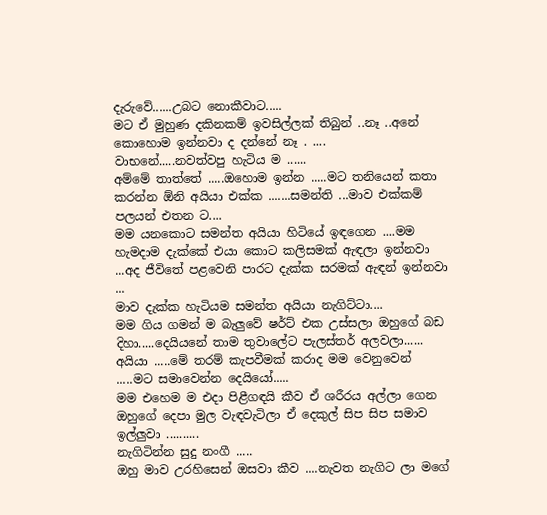දැරුවේ......උබට නොකීවාට.....
මට ඒ මුහුණ දකිනකම් ඉවසිල්ලක් තිබුන් ..නෑ ..අනේ කොහොම ඉන්නවා ද දන්නේ නෑ . ....
වාභනේ.....නවත්වපු හැටිය ම ......
අම්මේ තාත්තේ .....ඔහොම ඉන්න .....මට තනියෙන් කතා කරන්න ඕනි අයියා එක්ක .......සමන්ති ...මාව එක්කම් පලයන් එතන ට....
මම යනකොට සමන්ත අයියා හිටියේ ඉඳගෙන ....මම හැමදාම දැක්කේ එයා කොට කලිසමක් ඇඳලා ඉන්නවා ...අද ජීවිතේ පළවෙනි පාරට දැක්ක සරමක් ඇඳන් ඉන්නවා ...
මාව දැක්ක හැටියම සමන්ත අයියා නැගිට්ටා....
මම ගිය ගමන් ම බැලුවේ ෂර්ට් එක උස්සලා ඔහුගේ බඩ දිහා.....දෙයියනේ තාම තුවාලේට පැලස්තර් අලවලා......
අයියා .....මේ තරම් කැපවීමක් කරාද මම වෙනුවෙන් .....මට සමාවෙන්න දෙයියෝ.....
මම එහෙම ම එදා පිළීගඳයි කීව ඒ ශරීරය අල්ලා ගෙන ඔහුගේ දෙපා මුල වැඳවැටිලා ඒ දෙකුල් සිප සිප සමාව ඉල්ලුවා ..........
නැගිටින්න සුදු නංගී .....
ඔහු මාව උරහිසෙන් ඔසවා කීව ....නැවත නැගිට ලා මගේ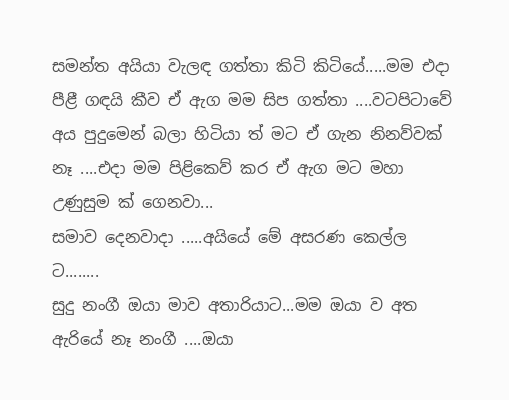සමන්ත අයියා වැලඳ ගත්තා කිටි කිටියේ.....මම එදා පීළී ගඳයි කීව ඒ ඇග මම සිප ගත්තා ....වටපිටාවේ අය පුදුමෙන් බලා හිටියා ත් මට ඒ ගැන නිනව්වක් නෑ ....එදා මම පිළිකෙව් කර ඒ ඇග මට මහා උණුසුම ක් ගෙනවා...
සමාව දෙනවාදා .....අයියේ මේ අසරණ කෙල්ල ට........
සුදු නංගී ඔයා මාව අතාරියාට...මම ඔයා ව අත ඇරියේ නෑ නංගී ....ඔයා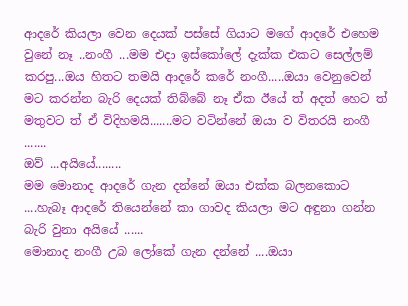ආදරේ කියලා වෙන දෙයක් පස්සේ ගියාට මගේ ආදරේ එහෙම වුනේ නෑ ..නංගී ...මම එදා ඉස්කෝලේ දැක්ක එකට සෙල්ලම් කරපු...ඔය හිතට තමයි ආදරේ කරේ නංගී.....ඔයා වෙනුවෙන් මට කරන්න බැරි දෙයක් තිබ්බේ නෑ ඒක ඊයේ ත් අදත් හෙට ත් මතුවට ත් ඒ විදිහමයි.......මට වටින්නේ ඔයා ව විතරයි නංගී .......
ඔව් ...අයියේ........
මම මොනාද ආදරේ ගැන දන්නේ ඔයා එක්ක බලනකොට ....හැබෑ ආදරේ තියෙන්නේ කා ගාවද කියලා මට අඳුනා ගන්න බැරි වුනා අයියේ ......
මොනාද නංගී උබ ලෝකේ ගැන දන්නේ ....ඔයා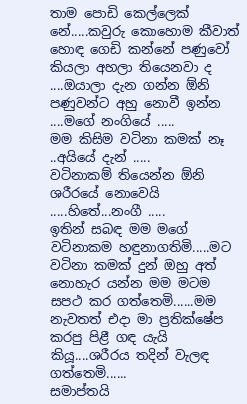තාම පොඩි කෙල්ලෙක් නේ.....කවුරු කොහොම කීවාත් හොඳ ගෙඩි කන්නේ පණුවෝ කියලා අහලා තියෙනවා ද ....ඔයාලා දැන ගන්න ඕනි පණුවන්ට අහු නොවී ඉන්න ....මගේ නංගියේ .....
මම කිසිම වටිනා කමක් නෑ ..අයියේ දැන් .....
වටිනාකම් තියෙන්න ඕනි ශරීරයේ නොවෙයි .....හිතේ...නංගී .....
ඉතින් සබඳ මම මගේ වටිනාකම හඳුනාගතිමි.....මට වටිනා කමක් දුන් ඔහු අත් නොහැර යන්න මම මටම සපථ කර ගත්තෙමි......මම නැවතත් එදා මා ප්‍රතික්ෂේප කරපු පිළී ගඳ යැයි කියූ....ශරීරය තදින් වැලඳ ගත්තෙමි......
සමාප්තයි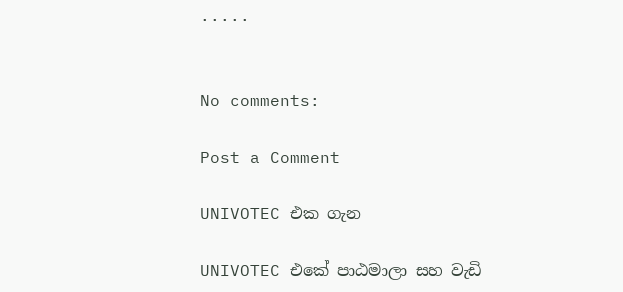.....


No comments:

Post a Comment

UNIVOTEC එක ගැන

UNIVOTEC එකේ පාඨමාලා සහ වැඩි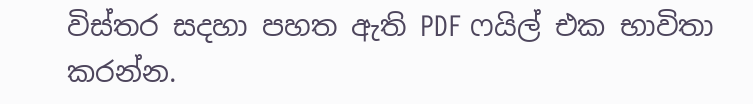විස්තර සදහා පහත ඇති PDF ෆයිල් එක භාවිතා කරන්න.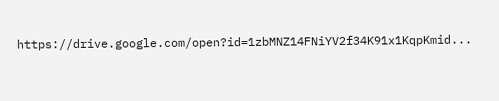https://drive.google.com/open?id=1zbMNZ14FNiYV2f34K91x1KqpKmid...